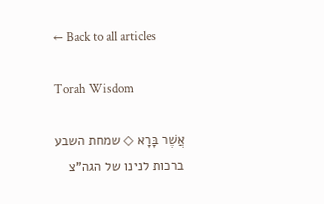← Back to all articles

Torah Wisdom

אֲשֶׁר בָּרָא ◇ שמחת השבע ברכות לנינו של הגה"צ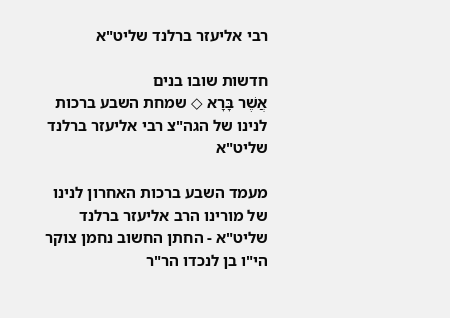רבי אליעזר ברלנד שליט"א

חדשות שובו בנים
אֲשֶׁר בָּרָא ◇ שמחת השבע ברכות לנינו של הגה"צ רבי אליעזר ברלנד שליט"א

מעמד השבע ברכות האחרון לנינו של מורינו הרב אליעזר ברלנד שליט"א - החתן החשוב נחמן צוקר הי"ו בן לנכדו הר"ר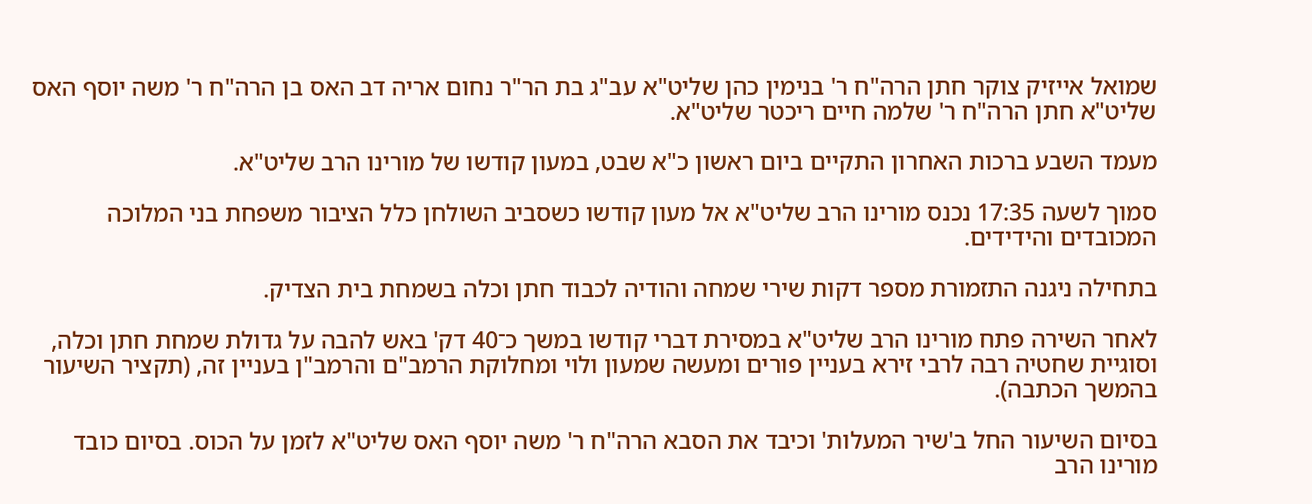שמואל אייזיק צוקר חתן הרה"ח ר' בנימין כהן שליט"א עב"ג בת הר"ר נחום אריה דב האס בן הרה"ח ר' משה יוסף האס שליט"א חתן הרה"ח ר' שלמה חיים ריכטר שליט"א.

מעמד השבע ברכות האחרון התקיים ביום ראשון כ"א שבט, במעון קודשו של מורינו הרב שליט"א.

סמוך לשעה 17:35 נכנס מורינו הרב שליט"א אל מעון קודשו כשסביב השולחן כלל הציבור משפחת בני המלוכה המכובדים והידידים.

בתחילה ניגנה התזמורת מספר דקות שירי שמחה והודיה לכבוד חתן וכלה בשמחת בית הצדיק.

לאחר השירה פתח מורינו הרב שליט"א במסירת דברי קודשו במשך כ־40 דק' באש להבה על גדולת שמחת חתן וכלה, וסוגיית שחטיה רבה לרבי זירא בעניין פורים ומעשה שמעון ולוי ומחלוקת הרמב"ם והרמב"ן בעניין זה, (תקציר השיעור בהמשך הכתבה).

בסיום השיעור החל ב'שיר המעלות' וכיבד את הסבא הרה"ח ר' משה יוסף האס שליט"א לזמן על הכוס. בסיום כובד מורינו הרב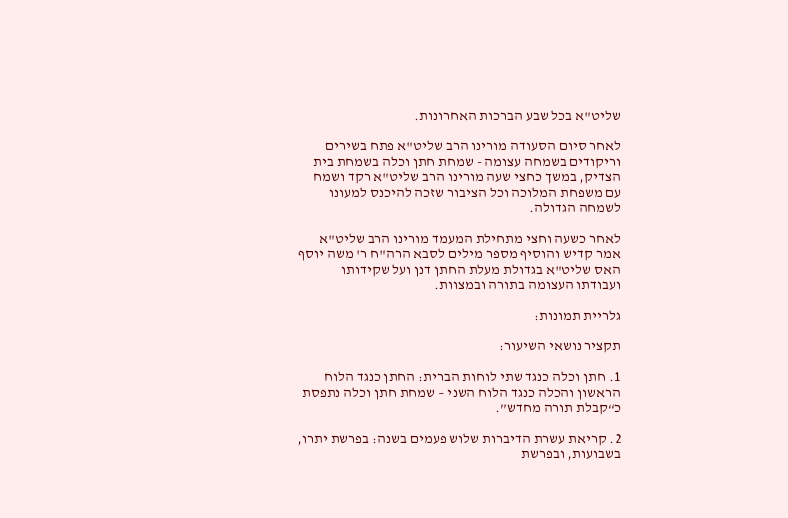שליט"א בכל שבע הברכות האחרונות.

לאחר סיום הסעודה מורינו הרב שליט"א פתח בשירים וריקודים בשמחה עצומה - שמחת חתן וכלה בשמחת בית הצדיק, במשך כחצי שעה מורינו הרב שליט"א רקד ושמח עם משפחת המלוכה וכל הציבור שזכה להיכנס למעונו לשמחה הגדולה.

לאחר כשעה וחצי מתחילת המעמד מורינו הרב שליט"א אמר קדיש והוסיף מספר מילים לסבא הרה"ח ר' משה יוסף האס שליט"א בגדולת מעלת החתן דנן ועל שקידותו ועבודתו העצומה בתורה ובמצוות.

גלריית תמונות:

תקציר נושאי השיעור:

1. חתן וכלה כנגד שתי לוחות הברית: החתן כנגד הלוח הראשון והכלה כנגד הלוח השני – שמחת חתן וכלה נתפסת כ“קבלת תורה מחדש”.

2. קריאת עשרת הדיברות שלוש פעמים בשנה: בפרשת יתרו, בשבועות, ובפרשת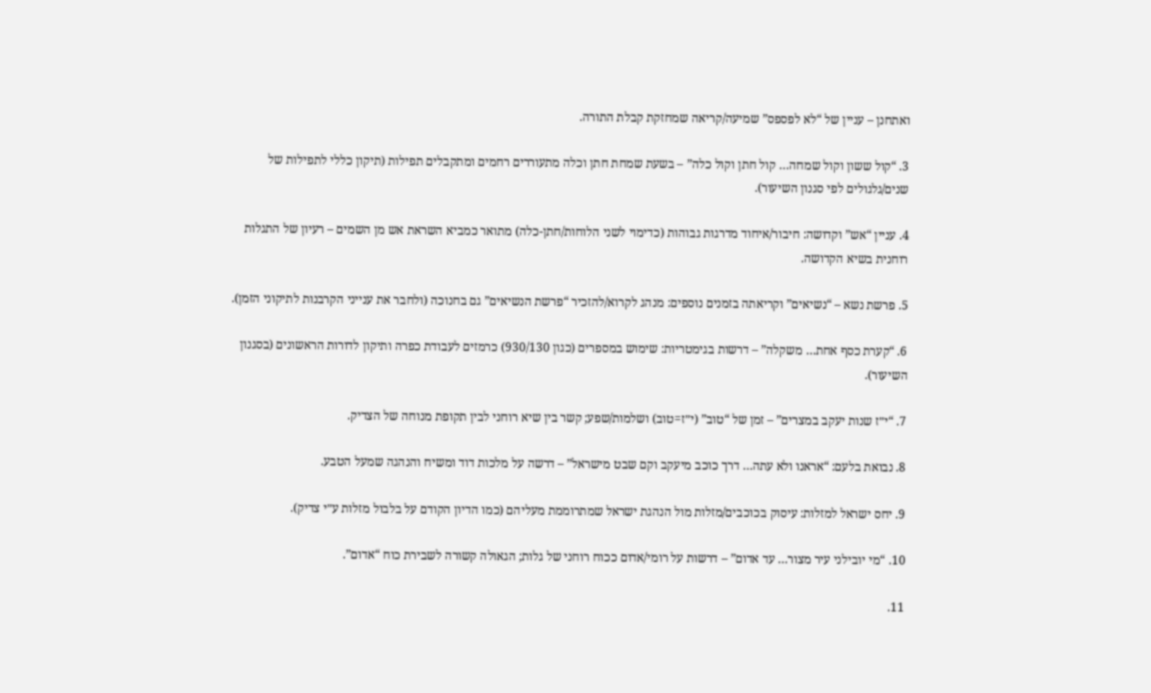ואתחנן – עניין של “לא לפספס” שמיעה/קריאה שמחזקת קבלת התורה.

3. “קול ששון וקול שמחה… קול חתן וקול כלה” – בשעת שמחת חתן וכלה מתעוררים רחמים ומתקבלים תפילות (תיקון כללי לתפילות של שנים/גלגולים לפי סגנון השיעור).

4. עניין “אש” וקדושה: חיבור/איחוד מדרגות גבוהות (כדימוי לשני הלוחות/חתן-כלה) מתואר כמביא השראת אש מן השמים – רעיון של התגלות רוחנית בשיא הקדושה.

5. פרשת נשא – “נשיאים” וקריאתה בזמנים נוספים: מנהג לקרוא/להזכיר “פרשת הנשיאים” גם בחנוכה (ולחבר את ענייני הקרבנות לתיקוני הזמן).

6. “קערת כסף אחת… משקלה” – דרשות בגימטריות: שימוש במספרים (כגון 930/130) כרמזים לעבודת כפרה ותיקון לדורות הראשונים (בסגנון השיעור).

7. “י״ז שנות יעקב במצרים” – זמן של “טוב” (י״ז=טוב) ושלמות/שפע; קשר בין שיא רוחני לבין תקופת מנוחה של הצדיק.

8. נבואת בלעם: “אראנו ולא עתה… דרך כוכב מיעקב וקם שבט מישראל” – דרשה על מלכות דוד ומשיח והנהגה שמעל הטבע.

9. יחס ישראל למזלות: עיסוק בכוכבים/מזלות מול הנהגת ישראל שמתרוממת מעליהם (כמו הדיון הקודם על בלבול מזלות ע״י צדיק).

10. “מי יובילני עיר מצור… עד אדום” – דרשות על רומי/אדום ככוח רוחני של גלות; הגאולה קשורה לשבירת כוח “אדום”.

11.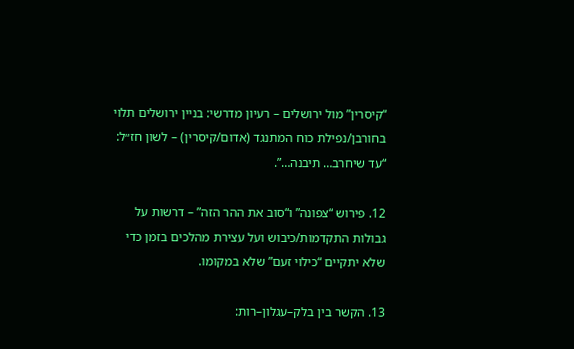“קיסרין” מול ירושלים – רעיון מדרשי: בניין ירושלים תלוי בחורבן/נפילת כוח המתנגד (אדום/קיסרין) – לשון חז״ל: “עד שיחרב… תיבנה…”.

12. פירוש “צפונה” ו“סוב את ההר הזה” – דרשות על גבולות התקדמות/כיבוש ועל עצירת מהלכים בזמן כדי שלא יתקיים “כילוי זעם” שלא במקומו.

13. הקשר בין בלק–עגלון–רות: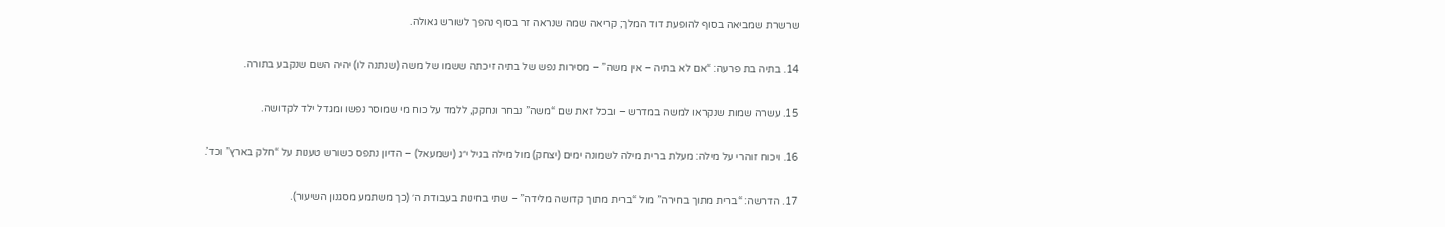שרשרת שמביאה בסוף להופעת דוד המלך; קריאה שמה שנראה זר בסוף נהפך לשורש גאולה.

14. בתיה בת פרעה: “אם לא בתיה – אין משה” – מסירות נפש של בתיה זיכתה ששמו של משה (שנתנה לו) יהיה השם שנקבע בתורה.

15. עשרה שמות שנקראו למשה במדרש – ובכל זאת שם “משה” נבחר ונחקק, ללמד על כוח מי שמוסר נפשו ומגדל ילד לקדושה.

16. ויכוח זוהרי על מילה: מעלת ברית מילה לשמונה ימים (יצחק) מול מילה בגיל י״ג (ישמעאל) – הדיון נתפס כשורש טענות על “חלק בארץ” וכד’.

17. הדרשה: “ברית מתוך בחירה” מול “ברית מתוך קדושה מלידה” – שתי בחינות בעבודת ה׳ (כך משתמע מסגנון השיעור).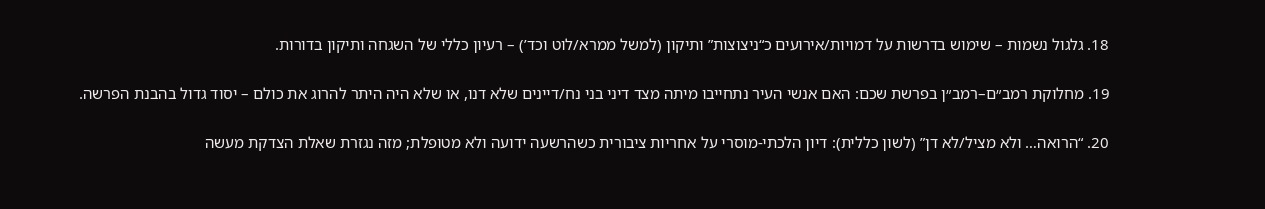18. גלגול נשמות – שימוש בדרשות על דמויות/אירועים כ“ניצוצות” ותיקון (למשל ממרא/לוט וכד’) – רעיון כללי של השגחה ותיקון בדורות.

19. מחלוקת רמב״ם–רמב״ן בפרשת שכם: האם אנשי העיר נתחייבו מיתה מצד דיני בני נח/דיינים שלא דנו, או שלא היה היתר להרוג את כולם – יסוד גדול בהבנת הפרשה.

20. “הרואה… ולא מציל/לא דן” (לשון כללית): דיון הלכתי-מוסרי על אחריות ציבורית כשהרשעה ידועה ולא מטופלת; מזה נגזרת שאלת הצדקת מעשה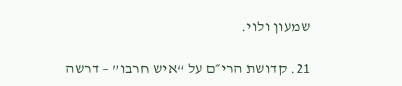שמעון ולוי.

21. קדושת הרי״ם על “איש חרבו” – דרשה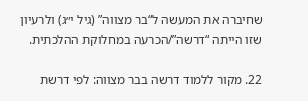שחיברה את המעשה ל“בר מצווה” (גיל י״ג) ולרעיון שזו הייתה “דרשה”/הכרעה במחלוקת ההלכתית.

22. מקור ללמוד דרשה בבר מצווה: לפי דרשת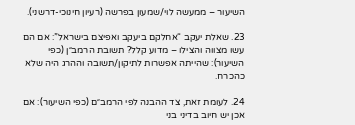השיעור – ממעשה לוי/שמעון בפרשה (רעיון חינוכי-דרשני).

23. שאלת יעקב “אחלקם ביעקב ואפיצם בישראל”: אם הם עשו מצווה והצילו – מדוע קלל? תשובת הרמב״ן (כפי השיעור): שהייתה אפשרות לתיקון/תשובה וההרג היה שלא כהכרח.

24. לעומת זאת, צד ההבנה לפי הרמב״ם (כפי השיעור): אם אכן יש חיוב בדיני בני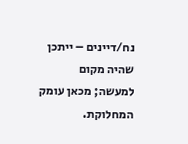נח/דיינים – ייתכן שהיה מקום למעשה; מכאן עומק המחלוקת.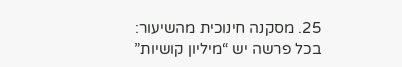25. מסקנה חינוכית מהשיעור: בכל פרשה יש “מיליון קושיות”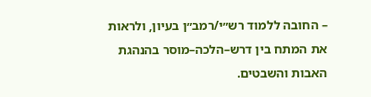– החובה ללמוד רש״י/רמב״ן בעיון, ולראות את המתח בין דרש–הלכה–מוסר בהנהגת האבות והשבטים.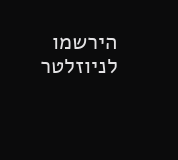הירשמו לניוזלטר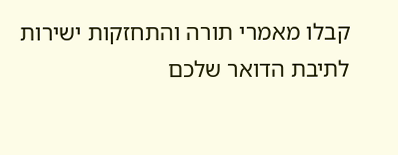קבלו מאמרי תורה והתחזקות ישירות לתיבת הדואר שלכם